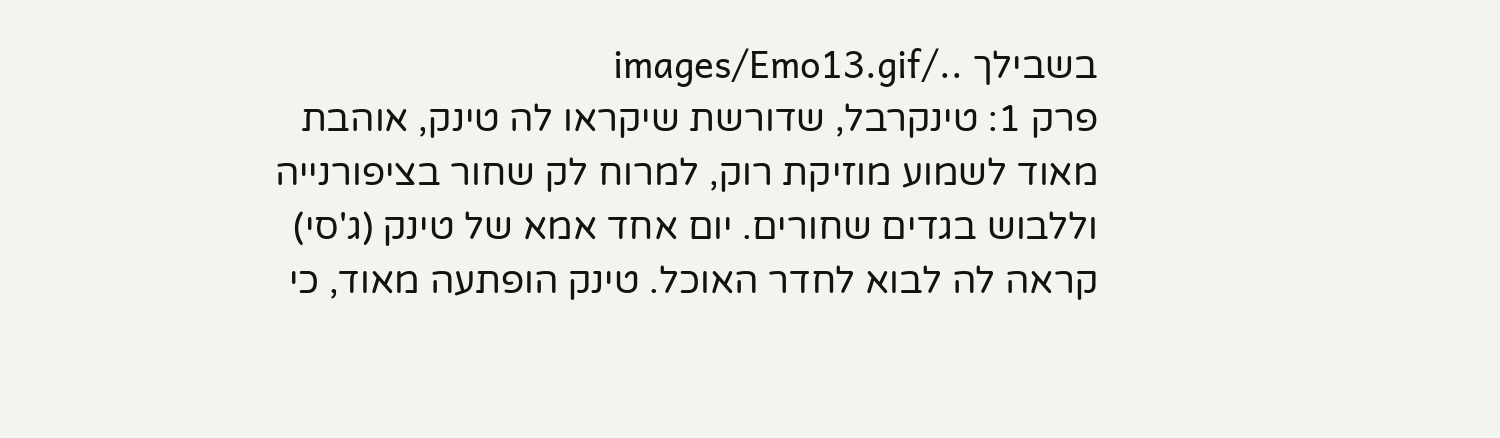בשבילך ../images/Emo13.gif
פרק 1: טינקרבל, שדורשת שיקראו לה טינק, אוהבת מאוד לשמוע מוזיקת רוק, למרוח לק שחור בציפורנייה וללבוש בגדים שחורים. יום אחד אמא של טינק (ג'סי) קראה לה לבוא לחדר האוכל. טינק הופתעה מאוד, כי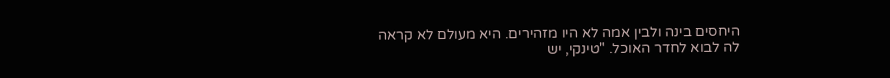היחסים בינה ולבין אמה לא היו מזהירים. היא מעולם לא קראה לה לבוא לחדר האוכל. "טינקי, יש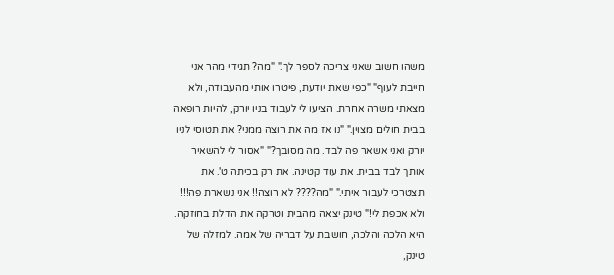משהו חשוב שאני צריכה לספר לך." "מה? תגידי מהר אני חייבת לעוף" "כפי שאת יודעת, פיטרו אותי מהעבודה, ולא מצאתי משרה אחרת. הציעו לי לעבוד בניו יורק, להיות רופאה בבית חולים מצוין." "נו אז מה את רוצה ממני? את תטוסי לניו יורק ואני אשאר פה לבד. מה מסובך?" "אסור לי להשאיר אותך לבד בבית. את עוד קטינה. את רק בכיתה ט'. את תצטרכי לעבור איתי." "מה???? לא רוצה!! אני נשארת פה!!! ולא אכפת לי!" טינק יצאה מהבית וטרקה את הדלת בחוזקה. היא הלכה והלכה, חושבת על דבריה של אמה. למזלה של טינק,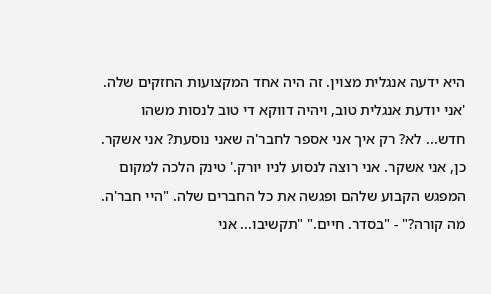היא ידעה אנגלית מצוין. זה היה אחד המקצועות החזקים שלה. 'אני יודעת אנגלית טוב, ויהיה דווקא די טוב לנסות משהו חדש... לא? רק איך אני אספר לחבר'ה שאני נוסעת? אני אשקר. כן, אני אשקר. אני רוצה לנסוע לניו יורק.' טינק הלכה למקום המפגש הקבוע שלהם ופגשה את כל החברים שלה. "היי חבר'ה. מה קורה?" - "בסדר. חיים." "תקשיבו... אני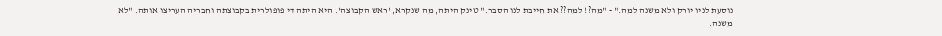נוסעת לניו יורק ולא משנה למה." - "מה?! למה?? את חייבת לנו הסבר." טינק היתה, מה שנקרא, 'ראש הקבוצה'. היא היתה די פופולרית בקבוצתה וחבריה העריצו אותה. "לא משנה.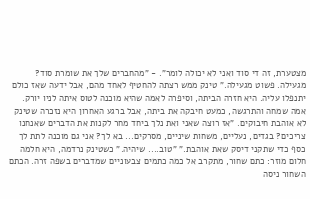מצטערת, זה די סוד ואני לא יכולה לומר". - "מהחברים שלך את שומרת סוד? מגעילה. פשוט מגעילה." טינק ממש רצתה להחטיף לאחד מהם, אבל ידעה שאז כולם יתנפלו עליה. היא חזרה הביתה, וסיפרה לאמה שהיא מוכנה לטוס איתה לניו יורק. אמה שמחה והתרגשה, כמעט חיבקה את ביתה, אבל ברגע האחרון היא נזכרה שטינק לא אוהבת חיבוקים. "אז רוצה שאני ואת נלך ביחד מחר לקנות את הדברים שאנחנו צריכים? בגדים, נעליים, משחות שיניים, מסרקים... בא לך? אני גם מוכנה לתת לך כסף כדי שתקני דיסק שאת אוהבת." "טוב.... שיהיה." כשטינק נרדמה, היא חלמה חלום מוזר: כתם שחור, מתקרב אל כמה כתמים צבעוניים שמדברים בשפה זרה. הכתם השחור ניסה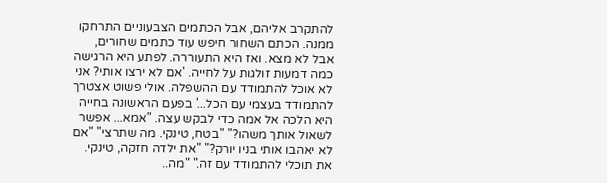להתקרב אליהם, אבל הכתמים הצבעוניים התרחקו ממנה. הכתם השחור חיפש עוד כתמים שחורים, אבל לא מצא. ואז היא התעוררה. לפתע היא הרגישה כמה דמעות זולגות על לחייה. 'אם לא ירצו אותי? אני לא אוכל להתמודד עם ההשפלה. אולי פשוט אצטרך להתמודד בעצמי עם הכל...' בפעם הראשונה בחייה היא הלכה אל אמה כדי לבקש עצה. "אמא... אפשר לשאול אותך משהו?" "בטח, טינקי. מה שתרצי" "אם לא יאהבו אותי בניו יורק?" "את ילדה חזקה, טינקי. את תוכלי להתמודד עם זה." "מה..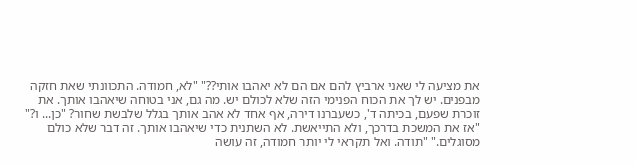את מציעה לי שאני ארביץ להם אם הם לא יאהבו אותי??" "לא, חמודה. התכוונתי שאת חזקה מבפנים. יש לך את הכוח הפנימי הזה שלא לכולם יש. מה גם, אני בטוחה שיאהבו אותך. את זוכרת שפעם, בכיתה ד', כשעברנו דירה, אף אחד לא אהב אותך בגלל שלבשת שחור? "כן... ו?" "אז את המשכת בדרכך, ולא התייאשת. לא השתנית כדי שיאהבו אותך. זה דבר שלא כולם מסוגלים." "תודה. ואל תקראי לי יותר חמודה, זה עושה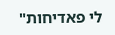לי פאדיחות"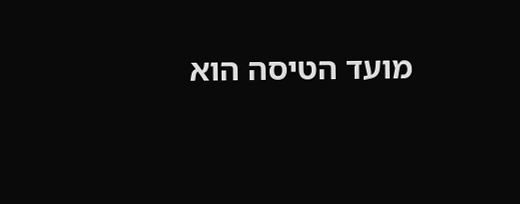מועד הטיסה הוא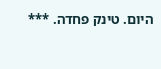היום. טינק פחדה. ***